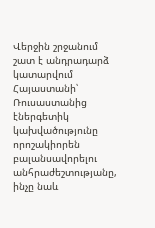Վերջին շրջանում շատ է անդրադարձ կատարվում Հայաստանի՝ Ռուսաստանից էներգետիկ կախվածությունը որոշակիորեն բալանսավորելու անհրաժեշտությանը, ինչը նաև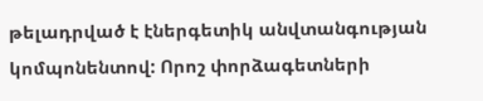թելադրված է էներգետիկ անվտանգության կոմպոնենտով: Որոշ փորձագետների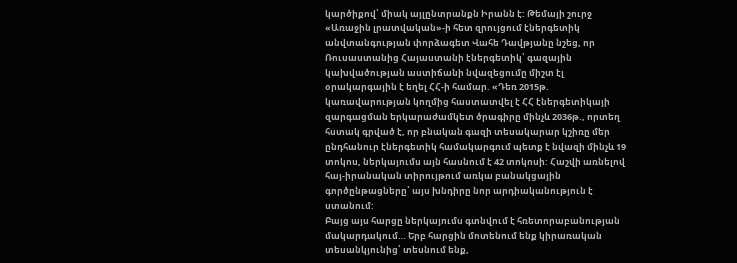կարծիքով՝ միակ այլընտրանքն Իրանն է: Թեմայի շուրջ «Առաջին լրատվական»-ի հետ զրույցում էներգետիկ անվտանգության փորձագետ Վահե Դավթյանը նշեց, որ Ռուսաստանից Հայաստանի էներգետիկ՝ գազային կախվածության աստիճանի նվազեցումը միշտ էլ օրակարգային է եղել ՀՀ-ի համար. «Դեռ 2015թ. կառավարության կողմից հաստատվել է ՀՀ էներգետիկայի զարգացման երկարաժամկետ ծրագիրը մինչև 2036թ., որտեղ հստակ գրված է, որ բնական գազի տեսակարար կշիռը մեր ընդհանուր էներգետիկ համակարգում պետք է նվազի մինչև 19 տոկոս, ներկայումս այն հասնում է 42 տոկոսի: Հաշվի առնելով հայ-իրանական տիրույթում առկա բանակցային գործընթացները՝ այս խնդիրը նոր արդիականություն է ստանում:
Բայց այս հարցը ներկայումս գտնվում է հռետորաբանության մակարդակում… Երբ հարցին մոտենում ենք կիրառական տեսանկյունից՝ տեսնում ենք,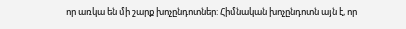որ առկա են մի շարք խոչընդոտներ: Հիմնական խոչընդոտն այն է, որ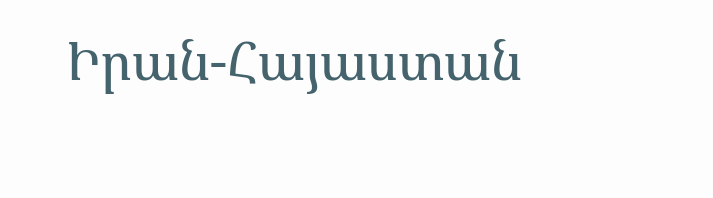Իրան-Հայաստան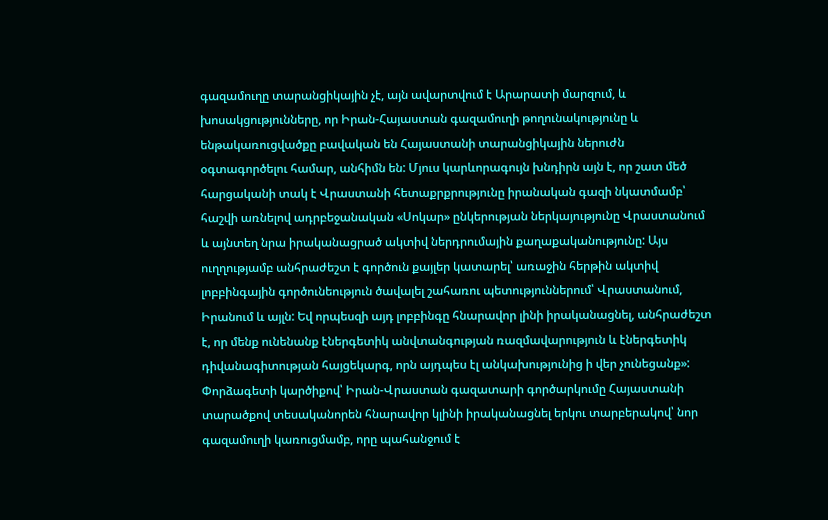գազամուղը տարանցիկային չէ, այն ավարտվում է Արարատի մարզում, և խոսակցությունները, որ Իրան-Հայաստան գազամուղի թողունակությունը և ենթակառուցվածքը բավական են Հայաստանի տարանցիկային ներուժն օգտագործելու համար, անհիմն են: Մյուս կարևորագույն խնդիրն այն է, որ շատ մեծ հարցականի տակ է Վրաստանի հետաքրքրությունը իրանական գազի նկատմամբ՝ հաշվի առնելով ադրբեջանական «Սոկար» ընկերության ներկայությունը Վրաստանում և այնտեղ նրա իրականացրած ակտիվ ներդրումային քաղաքականությունը: Այս ուղղությամբ անհրաժեշտ է գործուն քայլեր կատարել՝ առաջին հերթին ակտիվ լոբբինգային գործունեություն ծավալել շահառու պետություններում՝ Վրաստանում, Իրանում և այլն: Եվ որպեսզի այդ լոբբինգը հնարավոր լինի իրականացնել, անհրաժեշտ է, որ մենք ունենանք էներգետիկ անվտանգության ռազմավարություն և էներգետիկ դիվանագիտության հայցեկարգ, որն այդպես էլ անկախությունից ի վեր չունեցանք»:
Փորձագետի կարծիքով՝ Իրան-Վրաստան գազատարի գործարկումը Հայաստանի տարածքով տեսականորեն հնարավոր կլինի իրականացնել երկու տարբերակով՝ նոր գազամուղի կառուցմամբ, որը պահանջում է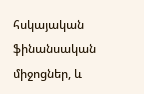հսկայական ֆինանսական միջոցներ, և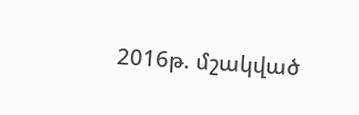2016թ. մշակված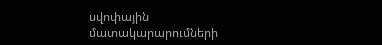սվոփային մատակարարումների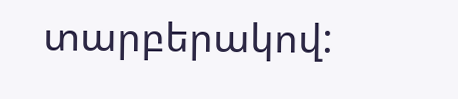տարբերակով: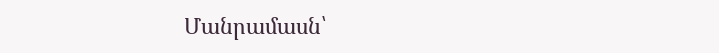Մանրամասն՝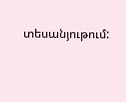տեսանյութում: